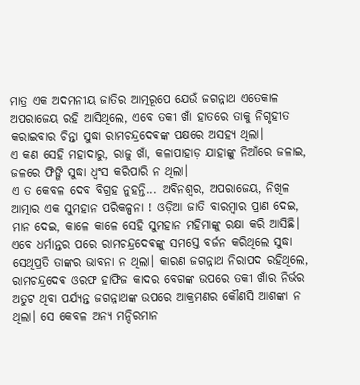ମାତ୍ର ଏକ ଅଦମନୀୟ ଜାତିର ଆତ୍ମରୂପେ ଯେଉଁ ଜଗନ୍ନାଥ ଏତେକାଳ ଅପରାଜେୟ ରହି ଆସିଥିଲେ, ଏବେ ତକୀ ଖାଁ ହାତରେ ତାକୁ ନିଗୃହୀତ କରାଇବାର ଚିନ୍ତା ସୁଦ୍ଧା ରାମଚନ୍ଦ୍ରଦେଵଙ୍କ ପକ୍ଷରେ ଅସହ୍ୟ ଥିଲା।
ଏ କଣ ସେହି ମହାଦାରୁ, ରାଜୁ ଖାଁ, କଳାପାହାଡ଼ ଯାହାଙ୍କୁ ନିଆଁରେ ଜଳାଇ, ଜଳରେ ଫିଙ୍ଗି ସୁଦ୍ଧା ଧ୍ୱଂସ କରିପାରି ନ ଥିଲା।
ଏ ତ କେବଳ ଦେବ ବିଗ୍ରହ ନୁହନ୍ତି... ଅବିନଶ୍ୱର, ଅପରାଜେୟ, ନିଖିଳ ଆତ୍ମାର ଏକ ସୁମହାନ ପରିକଳ୍ପନା ! ଓଡ଼ିଆ ଜାତି ବାରମ୍ବାର ପ୍ରାଣ ଦେଇ, ମାନ ଦେଇ, କାଳେ କାଳେ ସେହି ସୁମହାନ ମହିମାଙ୍କୁ ରକ୍ଷା କରି ଆସିଛି।
ଏବେ ଧର୍ମାନ୍ତର ପରେ ରାମଚନ୍ଦ୍ରଦେଵଙ୍କୁ ସମସ୍ତେ ବର୍ଜନ କରିଥିଲେ ସୁଦ୍ଧା ସେଥିପ୍ରତି ତାଙ୍କର ଭାବନା ନ ଥିଲା। କାରଣ ଜଗନ୍ନାଥ ନିରାପଦ ରହିଥିଲେ, ରାମଚନ୍ଦ୍ରଦେଵ ଓରଫ ହାଫିଜ କାଦର ବେଗଙ୍କ ଉପରେ ତକୀ ଖାଁର ନିର୍ଭର ଅତୁଟ ଥିବା ପର୍ଯ୍ୟନ୍ତ ଜଗନ୍ନାଥଙ୍କ ଉପରେ ଆକ୍ରମଣର କୌଣସି ଆଶଙ୍କା ନ ଥିଲା। ସେ କେବଳ ଅନ୍ୟ ମନ୍ଦିରମାନ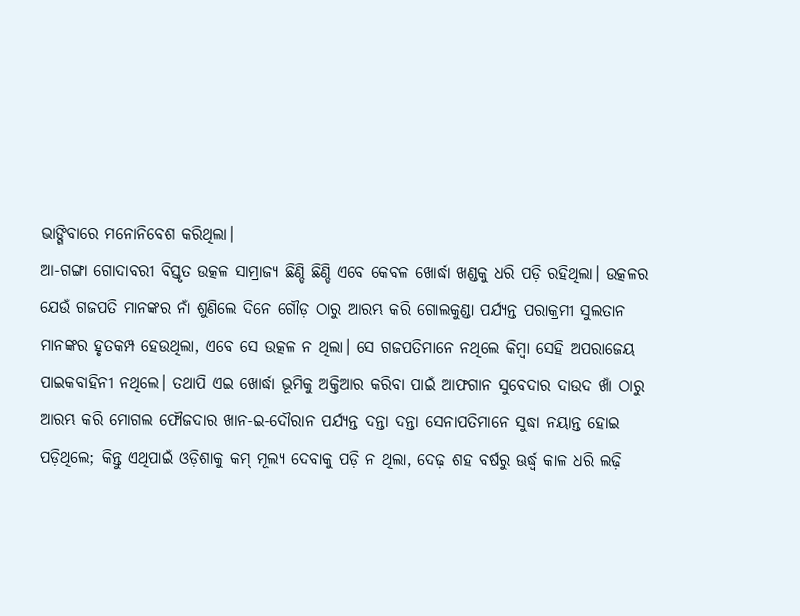ଭାଙ୍ଗିବାରେ ମନୋନିବେଶ କରିଥିଲା।
ଆ-ଗଙ୍ଗା ଗୋଦାବରୀ ବିସ୍ତୃତ ଉତ୍କଳ ସାମ୍ରାଜ୍ୟ ଛିଣ୍ଡି ଛିଣ୍ଡି ଏବେ କେବଳ ଖୋର୍ଦ୍ଧା ଖଣ୍ଡକୁ ଧରି ପଡ଼ି ରହିଥିଲା। ଉତ୍କଳର ଯେଉଁ ଗଜପତି ମାନଙ୍କର ନାଁ ଶୁଣିଲେ ଦିନେ ଗୌଡ଼ ଠାରୁ ଆରମ୍ଭ କରି ଗୋଲକୁଣ୍ଡା ପର୍ଯ୍ୟନ୍ତ ପରାକ୍ରମୀ ସୁଲତାନ ମାନଙ୍କର ହୃତକମ୍ପ ହେଉଥିଲା, ଏବେ ସେ ଉତ୍କଳ ନ ଥିଲା। ସେ ଗଜପତିମାନେ ନଥିଲେ କିମ୍ବା ସେହି ଅପରାଜେୟ ପାଇକବାହିନୀ ନଥିଲେ। ତଥାପି ଏଇ ଖୋର୍ଦ୍ଧା ଭୂମିକୁ ଅକ୍ତିଆର କରିବା ପାଇଁ ଆଫଗାନ ସୁବେଦାର ଦାଉଦ ଖାଁ ଠାରୁ ଆରମ୍ଭ କରି ମୋଗଲ ଫୌଜଦାର ଖାନ-ଇ-ଦୌରାନ ପର୍ଯ୍ୟନ୍ତ ଦନ୍ତା ଦନ୍ତା ସେନାପତିମାନେ ସୁଦ୍ଧା ନୟାନ୍ତ ହୋଇ ପଡ଼ିଥିଲେ; କିନ୍ତୁ ଏଥିପାଇଁ ଓଡ଼ିଶାକୁ କମ୍ ମୂଲ୍ୟ ଦେବାକୁ ପଡ଼ି ନ ଥିଲା, ଦେଢ଼ ଶହ ବର୍ଷରୁ ଊର୍ଦ୍ଧ୍ୱ କାଳ ଧରି ଲଢ଼ି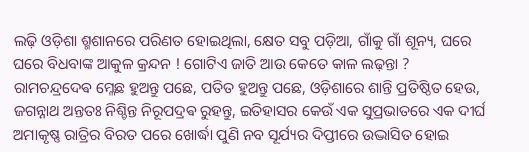ଲଢ଼ି ଓଡ଼ିଶା ଶ୍ମଶାନରେ ପରିଣତ ହୋଇଥିଲା, କ୍ଷେତ ସବୁ ପଡ଼ିଆ, ଗାଁକୁ ଗାଁ ଶୂନ୍ୟ, ଘରେ ଘରେ ବିଧବାଙ୍କ ଆକୁଳ କ୍ରନ୍ଦନ ! ଗୋଟିଏ ଜାତି ଆଉ କେତେ କାଳ ଲଢ଼ନ୍ତା ?
ରାମଚନ୍ଦ୍ରଦେଵ ମ୍ଳେଛ ହୁଅନ୍ତୁ ପଛେ, ପତିତ ହୁଅନ୍ତୁ ପଛେ, ଓଡ଼ିଶାରେ ଶାନ୍ତି ପ୍ରତିଷ୍ଠିତ ହେଉ, ଜଗନ୍ନାଥ ଅନ୍ତତଃ ନିଶ୍ଚିନ୍ତ ନିରୂପଦ୍ରଵ ରୁହନ୍ତୁ, ଇତିହାସର କେଉଁ ଏକ ସୁପ୍ରଭାତରେ ଏକ ଦୀର୍ଘ ଅମାକୃଷ୍ଣ ରାତ୍ରିର ବିରତ ପରେ ଖୋର୍ଦ୍ଧା ପୁଣି ନବ ସୂର୍ଯ୍ୟର ଦିପ୍ତୀରେ ଉଦ୍ଭାସିତ ହୋଇ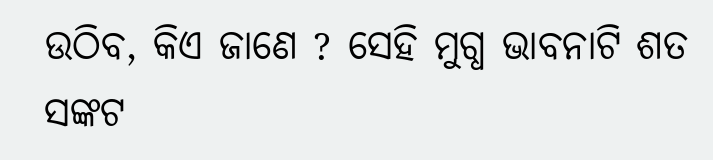ଉଠିବ, କିଏ ଜାଣେ ? ସେହି ମୁଗ୍ଧ ଭାବନାଟି ଶତ ସଙ୍କଟ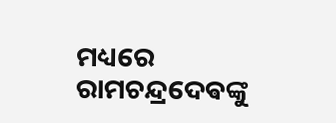ମଧ୍ୟରେ ରାମଚନ୍ଦ୍ରଦେଵଙ୍କୁ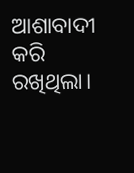ଆଶାବାଦୀ କରି ରଖିଥିଲା।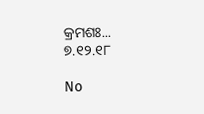କ୍ରମଶଃ...
୭.୧୨.୧୮

No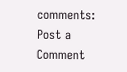comments:
Post a Comment